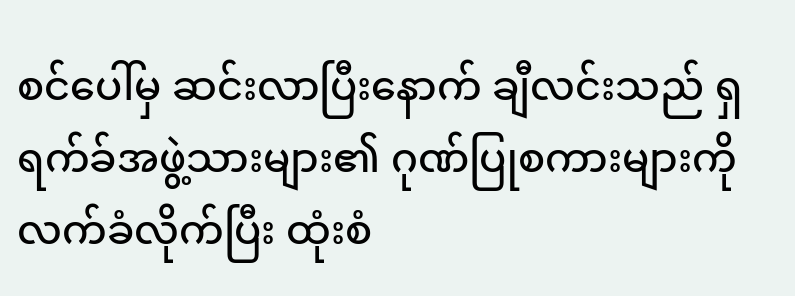စင်ပေါ်မှ ဆင်းလာပြီးနောက် ချီလင်းသည် ရှရက်ခ်အဖွဲ့သားများ၏ ဂုဏ်ပြုစကားများကို လက်ခံလိုက်ပြီး ထုံးစံ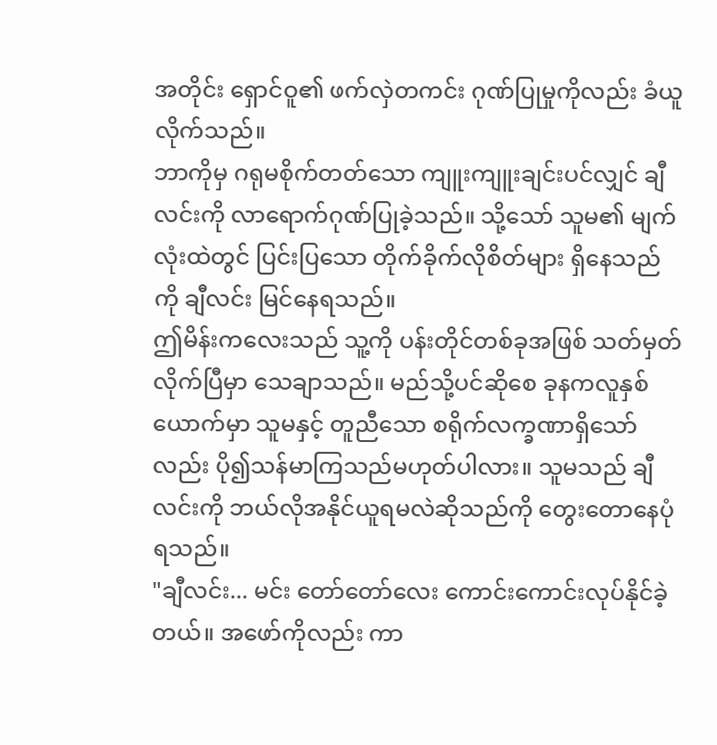အတိုင်း ရှောင်ဝူ၏ ဖက်လှဲတကင်း ဂုဏ်ပြုမှုကိုလည်း ခံယူလိုက်သည်။
ဘာကိုမှ ဂရုမစိုက်တတ်သော ကျူးကျူးချင်းပင်လျှင် ချီလင်းကို လာရောက်ဂုဏ်ပြုခဲ့သည်။ သို့သော် သူမ၏ မျက်လုံးထဲတွင် ပြင်းပြသော တိုက်ခိုက်လိုစိတ်များ ရှိနေသည်ကို ချီလင်း မြင်နေရသည်။
ဤမိန်းကလေးသည် သူ့ကို ပန်းတိုင်တစ်ခုအဖြစ် သတ်မှတ်လိုက်ပြီမှာ သေချာသည်။ မည်သို့ပင်ဆိုစေ ခုနကလူနှစ်ယောက်မှာ သူမနှင့် တူညီသော စရိုက်လက္ခဏာရှိသော်လည်း ပို၍သန်မာကြသည်မဟုတ်ပါလား။ သူမသည် ချီလင်းကို ဘယ်လိုအနိုင်ယူရမလဲဆိုသည်ကို တွေးတောနေပုံရသည်။
"ချီလင်း... မင်း တော်တော်လေး ကောင်းကောင်းလုပ်နိုင်ခဲ့တယ်။ အဖော်ကိုလည်း ကာ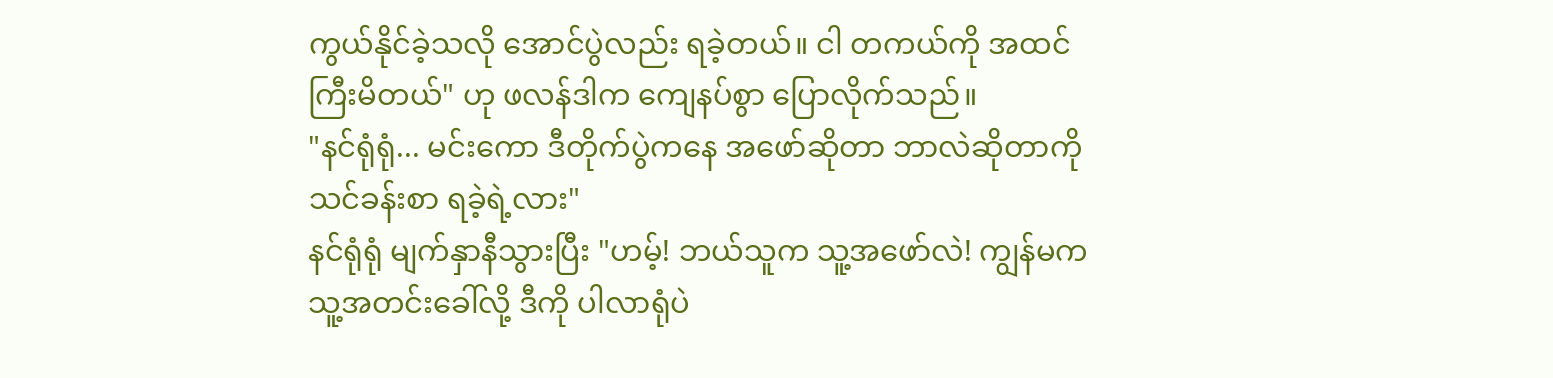ကွယ်နိုင်ခဲ့သလို အောင်ပွဲလည်း ရခဲ့တယ်။ ငါ တကယ်ကို အထင်ကြီးမိတယ်" ဟု ဖလန်ဒါက ကျေနပ်စွာ ပြောလိုက်သည်။
"နင်ရုံရုံ... မင်းကော ဒီတိုက်ပွဲကနေ အဖော်ဆိုတာ ဘာလဲဆိုတာကို သင်ခန်းစာ ရခဲ့ရဲ့လား"
နင်ရုံရုံ မျက်နှာနီသွားပြီး "ဟမ့်! ဘယ်သူက သူ့အဖော်လဲ! ကျွန်မက သူ့အတင်းခေါ်လို့ ဒီကို ပါလာရုံပဲ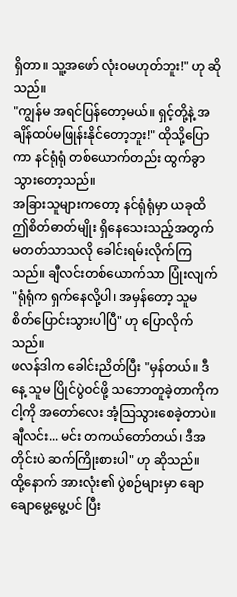ရှိတာ။ သူ့အဖော် လုံးဝမဟုတ်ဘူး!" ဟု ဆိုသည်။
"ကျွန်မ အရင်ပြန်တော့မယ်။ ရှင့်တို့နဲ့ အချိန်ထပ်မဖြုန်းနိုင်တော့ဘူး!" ထိုသို့ပြောကာ နင်ရုံရုံ တစ်ယောက်တည်း ထွက်ခွာသွားတော့သည်။
အခြားသူများကတော့ နင်ရုံရုံမှာ ယခုထိ ဤစိတ်ဓာတ်မျိုး ရှိနေသေးသည့်အတွက် မတတ်သာသလို ခေါင်းရမ်းလိုက်ကြသည်။ ချီလင်းတစ်ယောက်သာ ပြုံးလျက် "ရုံရုံက ရှက်နေလို့ပါ၊ အမှန်တော့ သူမ စိတ်ပြောင်းသွားပါပြီ" ဟု ပြောလိုက်သည်။
ဖလန်ဒါက ခေါင်းညိတ်ပြီး "မှန်တယ်။ ဒီနေ့ သူမ ပြိုင်ပွဲဝင်ဖို့ သဘောတူခဲ့တာကိုက ငါ့ကို အတော်လေး အံ့သြသွားစေခဲ့တာပဲ။ ချီလင်း... မင်း တကယ်တော်တယ်၊ ဒီအတိုင်းပဲ ဆက်ကြိုးစားပါ" ဟု ဆိုသည်။
ထို့နောက် အားလုံး၏ ပွဲစဉ်များမှာ ချောချောမွေ့မွေ့ပင် ပြီး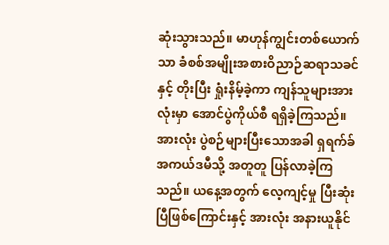ဆုံးသွားသည်။ မာဟုန်ကျွင်းတစ်ယောက်သာ ခံစစ်အမျိုးအစားဝိညာဉ်ဆရာသခင်နှင့် တိုးပြီး ရှုံးနိမ့်ခဲ့ကာ ကျန်သူများအားလုံးမှာ အောင်ပွဲကိုယ်စီ ရရှိခဲ့ကြသည်။
အားလုံး ပွဲစဉ်များပြီးသောအခါ ရှရက်ခ်အကယ်ဒမီသို့ အတူတူ ပြန်လာခဲ့ကြသည်။ ယနေ့အတွက် လေ့ကျင့်မှု ပြီးဆုံးပြီဖြစ်ကြောင်းနှင့် အားလုံး အနားယူနိုင်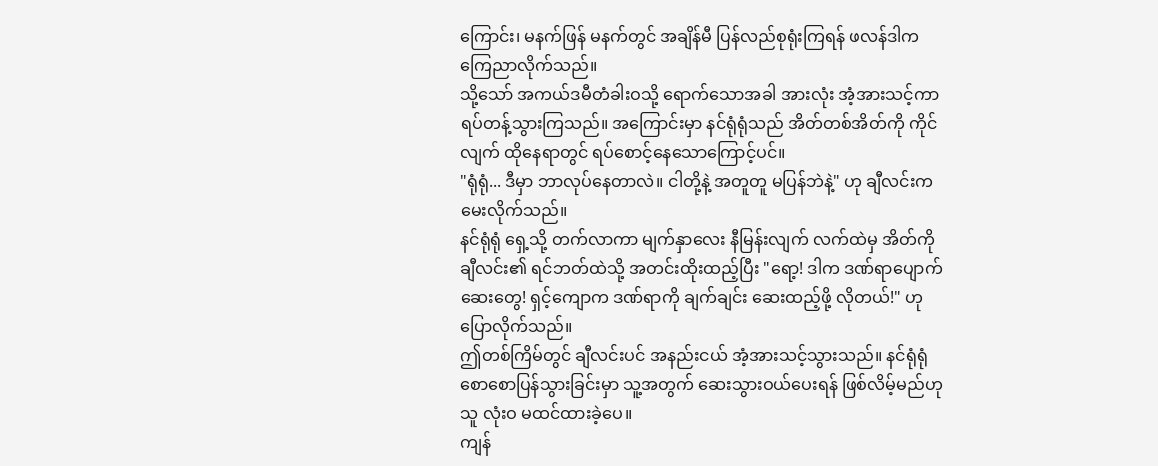ကြောင်း၊ မနက်ဖြန် မနက်တွင် အချိန်မီ ပြန်လည်စုရုံးကြရန် ဖလန်ဒါက ကြေညာလိုက်သည်။
သို့သော် အကယ်ဒမီတံခါးဝသို့ ရောက်သောအခါ အားလုံး အံ့အားသင့်ကာ ရပ်တန့်သွားကြသည်။ အကြောင်းမှာ နင်ရုံရုံသည် အိတ်တစ်အိတ်ကို ကိုင်လျက် ထိုနေရာတွင် ရပ်စောင့်နေသောကြောင့်ပင်။
"ရုံရုံ... ဒီမှာ ဘာလုပ်နေတာလဲ။ ငါတို့နဲ့ အတူတူ မပြန်ဘဲနဲ့" ဟု ချီလင်းက မေးလိုက်သည်။
နင်ရုံရုံ ရှေ့သို့ တက်လာကာ မျက်နှာလေး နီမြန်းလျက် လက်ထဲမှ အိတ်ကို ချီလင်း၏ ရင်ဘတ်ထဲသို့ အတင်းထိုးထည့်ပြီး "ရော့! ဒါက ဒဏ်ရာပျောက်ဆေးတွေ! ရှင့်ကျောက ဒဏ်ရာကို ချက်ချင်း ဆေးထည့်ဖို့ လိုတယ်!" ဟု ပြောလိုက်သည်။
ဤတစ်ကြိမ်တွင် ချီလင်းပင် အနည်းငယ် အံ့အားသင့်သွားသည်။ နင်ရုံရုံ စောစောပြန်သွားခြင်းမှာ သူ့အတွက် ဆေးသွားဝယ်ပေးရန် ဖြစ်လိမ့်မည်ဟု သူ လုံးဝ မထင်ထားခဲ့ပေ။
ကျန်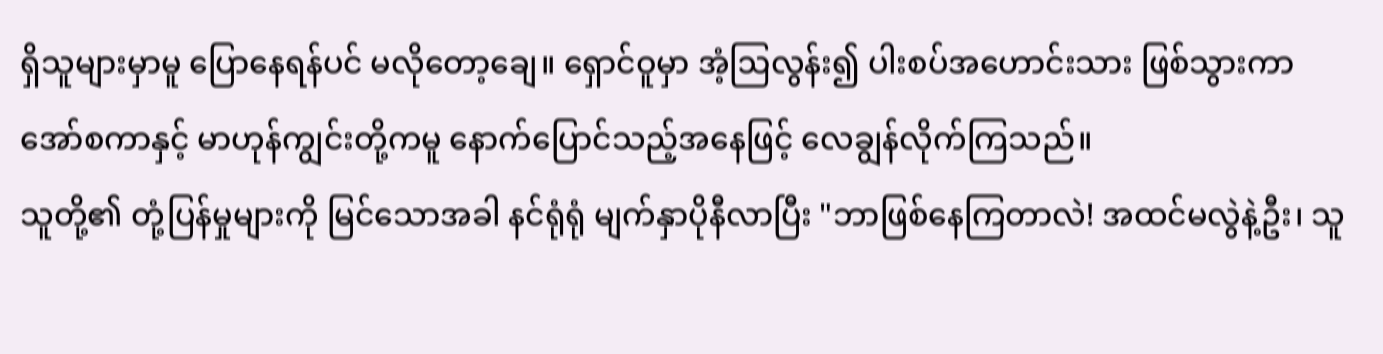ရှိသူများမှာမူ ပြောနေရန်ပင် မလိုတော့ချေ။ ရှောင်ဝူမှာ အံ့ဩလွန်း၍ ပါးစပ်အဟောင်းသား ဖြစ်သွားကာ အော်စကာနှင့် မာဟုန်ကျွင်းတို့ကမူ နောက်ပြောင်သည့်အနေဖြင့် လေချွန်လိုက်ကြသည်။
သူတို့၏ တုံ့ပြန်မှုများကို မြင်သောအခါ နင်ရုံရုံ မျက်နှာပိုနီလာပြီး "ဘာဖြစ်နေကြတာလဲ! အထင်မလွဲနဲ့ဦး၊ သူ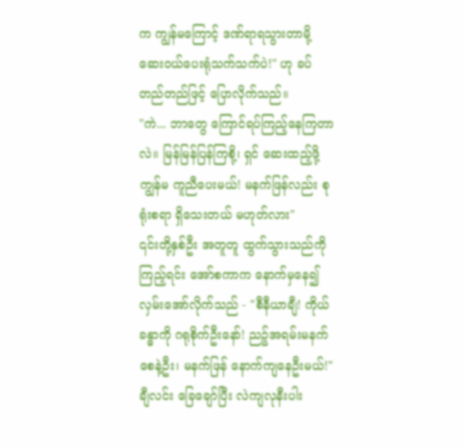က ကျွန်မကြောင့် ဒဏ်ရာရသွားတာမို့ ဆေးဝယ်ပေးရုံသက်သက်ပဲ!" ဟု ခပ်တည်တည်ဖြင့် ပြောလိုက်သည်။
"ကဲ... ဘာတွေ ကြောင်ရပ်ကြည့်နေကြတာလဲ။ မြန်မြန်ပြန်ကြစို့၊ ရှင် ဆေးထည့်ဖို့ ကျွန်မ ကူညီပေးမယ်! မနက်ဖြန်လည်း စုရုံးစရာ ရှိသေးတယ် မဟုတ်လား"
၎င်းတို့နှစ်ဦး အတူတူ ထွက်သွားသည်ကို ကြည့်ရင်း အော်စကာက နောက်မှနေ၍ လှမ်းအော်လိုက်သည် - "စီနီယာချီ! ကိုယ်ခန္ဓာကို ဂရုစိုက်ဦးနော်! ညဉ့်အရမ်းမနက်စေနဲ့ဦး၊ မနက်ဖြန် နောက်ကျနေဦးမယ်!"
ချီလင်း ခြေချော်ပြီး လဲကျလုနီးပါး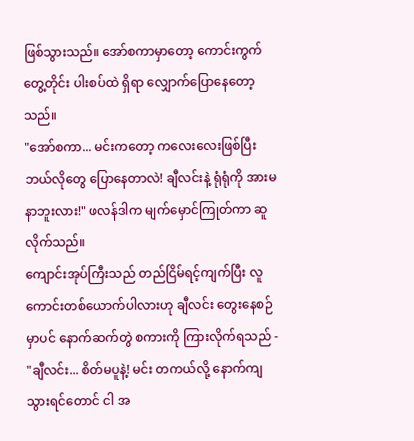ဖြစ်သွားသည်။ အော်စကာမှာတော့ ကောင်းကွက်တွေ့တိုင်း ပါးစပ်ထဲ ရှိရာ လျှောက်ပြောနေတော့သည်။
"အော်စကာ... မင်းကတော့ ကလေးလေးဖြစ်ပြီး ဘယ်လိုတွေ ပြောနေတာလဲ! ချီလင်းနဲ့ ရုံရုံကို အားမနာဘူးလား!" ဖလန်ဒါက မျက်မှောင်ကြုတ်ကာ ဆူလိုက်သည်။
ကျောင်းအုပ်ကြီးသည် တည်ငြိမ်ရင့်ကျက်ပြီး လူကောင်းတစ်ယောက်ပါလားဟု ချီလင်း တွေးနေစဉ်မှာပင် နောက်ဆက်တွဲ စကားကို ကြားလိုက်ရသည် - "ချီလင်း... စိတ်မပူနဲ့! မင်း တကယ်လို့ နောက်ကျသွားရင်တောင် ငါ အ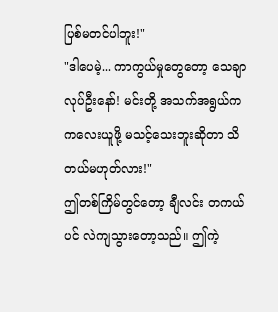ပြစ်မတင်ပါဘူး!"
"ဒါပေမဲ့... ကာကွယ်မှုတွေတော့ သေချာလုပ်ဦးနော်! မင်းတို့ အသက်အရွယ်က ကလေးယူဖို့ မသင့်သေးဘူးဆိုတာ သိတယ်မဟုတ်လား!"
ဤတစ်ကြိမ်တွင်တော့ ချီလင်း တကယ်ပင် လဲကျသွားတော့သည်။ ဤကဲ့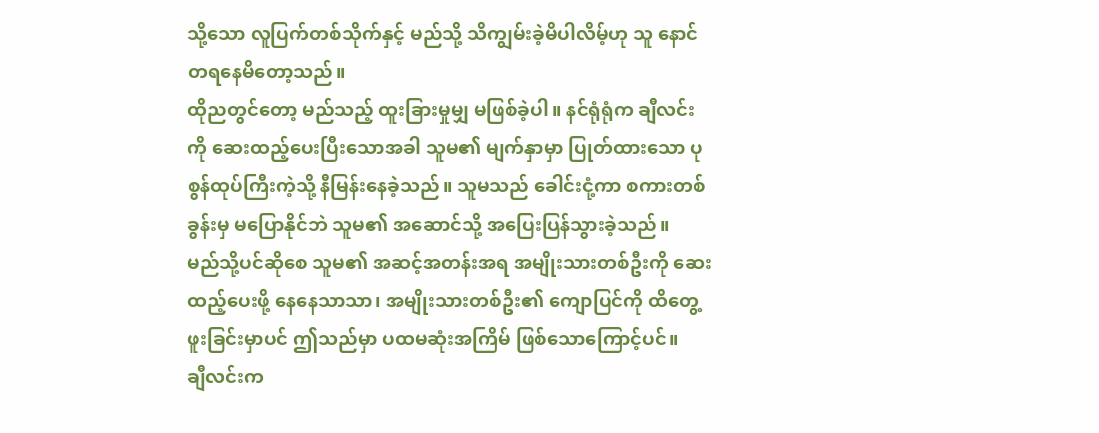သို့သော လူပြက်တစ်သိုက်နှင့် မည်သို့ သိကျွမ်းခဲ့မိပါလိမ့်ဟု သူ နောင်တရနေမိတော့သည်။
ထိုညတွင်တော့ မည်သည့် ထူးခြားမှုမျှ မဖြစ်ခဲ့ပါ။ နင်ရုံရုံက ချီလင်းကို ဆေးထည့်ပေးပြီးသောအခါ သူမ၏ မျက်နှာမှာ ပြုတ်ထားသော ပုစွန်ထုပ်ကြီးကဲ့သို့ နီမြန်းနေခဲ့သည်။ သူမသည် ခေါင်းငုံ့ကာ စကားတစ်ခွန်းမှ မပြောနိုင်ဘဲ သူမ၏ အဆောင်သို့ အပြေးပြန်သွားခဲ့သည်။
မည်သို့ပင်ဆိုစေ သူမ၏ အဆင့်အတန်းအရ အမျိုးသားတစ်ဦးကို ဆေးထည့်ပေးဖို့ နေနေသာသာ၊ အမျိုးသားတစ်ဦး၏ ကျောပြင်ကို ထိတွေ့ဖူးခြင်းမှာပင် ဤသည်မှာ ပထမဆုံးအကြိမ် ဖြစ်သောကြောင့်ပင်။
ချီလင်းက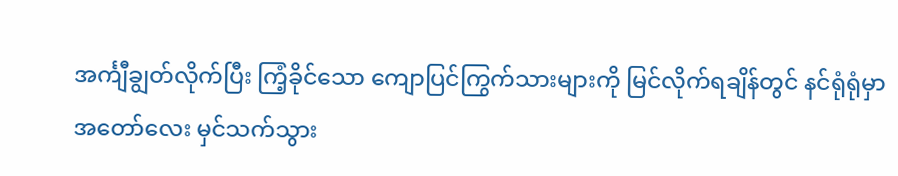အင်္ကျီချွတ်လိုက်ပြီး ကြံ့ခိုင်သော ကျောပြင်ကြွက်သားများကို မြင်လိုက်ရချိန်တွင် နင်ရုံရုံမှာ အတော်လေး မှင်သက်သွား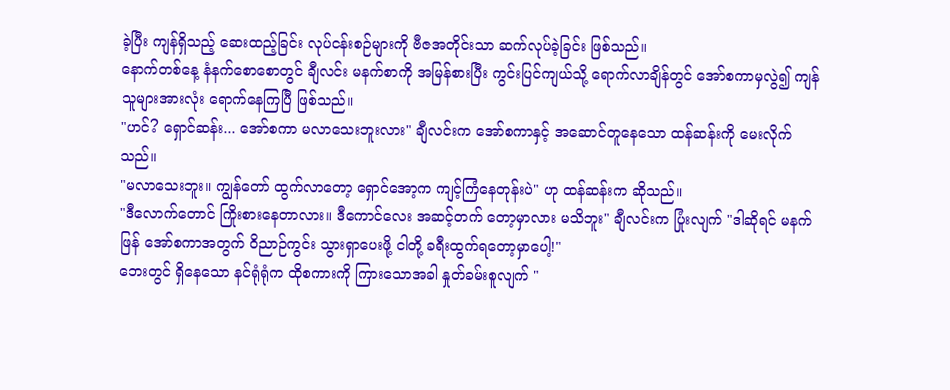ခဲ့ပြီး ကျန်ရှိသည့် ဆေးထည့်ခြင်း လုပ်ငန်းစဉ်များကို ဗီဇအတိုင်းသာ ဆက်လုပ်ခဲ့ခြင်း ဖြစ်သည်။
နောက်တစ်နေ့ နံနက်စောစောတွင် ချီလင်း မနက်စာကို အမြန်စားပြီး ကွင်းပြင်ကျယ်သို့ ရောက်လာချိန်တွင် အော်စကာမှလွဲ၍ ကျန်သူများအားလုံး ရောက်နေကြပြီ ဖြစ်သည်။
"ဟင်? ရှောင်ဆန်း... အော်စကာ မလာသေးဘူးလား" ချီလင်းက အော်စကာနှင့် အဆောင်တူနေသော ထန်ဆန်းကို မေးလိုက်သည်။
"မလာသေးဘူး။ ကျွန်တော် ထွက်လာတော့ ရှောင်အော့က ကျင့်ကြံနေတုန်းပဲ" ဟု ထန်ဆန်းက ဆိုသည်။
"ဒီလောက်တောင် ကြိုးစားနေတာလား။ ဒီကောင်လေး အဆင့်တက် တော့မှာလား မသိဘူး" ချီလင်းက ပြုံးလျက် "ဒါဆိုရင် မနက်ဖြန် အော်စကာအတွက် ဝိညာဉ်ကွင်း သွားရှာပေးဖို့ ငါတို့ ခရီးထွက်ရတော့မှာပေါ့!"
ဘေးတွင် ရှိနေသော နင်ရုံရုံက ထိုစကားကို ကြားသောအခါ နှုတ်ခမ်းစူလျက် "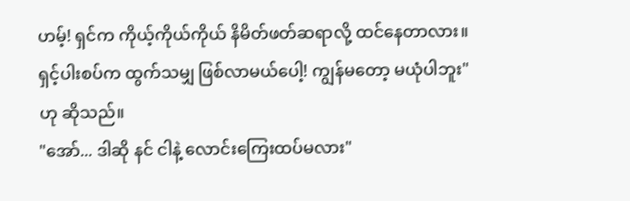ဟမ့်! ရှင်က ကိုယ့်ကိုယ်ကိုယ် နိမိတ်ဖတ်ဆရာလို့ ထင်နေတာလား။ ရှင့်ပါးစပ်က ထွက်သမျှ ဖြစ်လာမယ်ပေါ့! ကျွန်မတော့ မယုံပါဘူး" ဟု ဆိုသည်။
"အော်... ဒါဆို နင် ငါနဲ့ လောင်းကြေးထပ်မလား"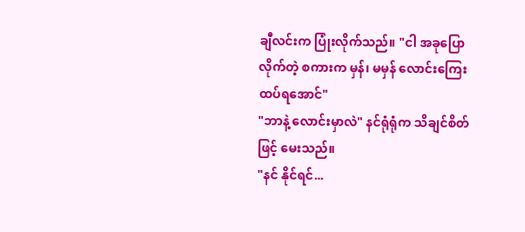ချီလင်းက ပြုံးလိုက်သည်။ "ငါ အခုပြောလိုက်တဲ့ စကားက မှန်၊ မမှန် လောင်းကြေးထပ်ရအောင်"
"ဘာနဲ့ လောင်းမှာလဲ" နင်ရုံရုံက သိချင်စိတ်ဖြင့် မေးသည်။
"နင် နိုင်ရင်...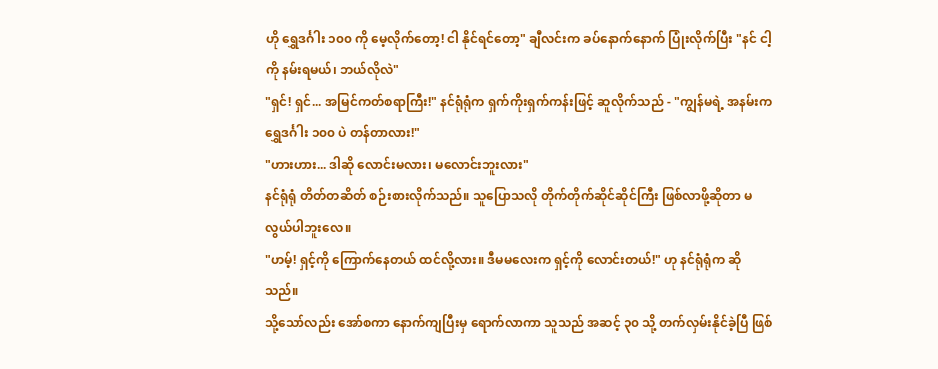ဟို ရွှေဒင်္ဂါး ၁၀၀ ကို မေ့လိုက်တော့! ငါ နိုင်ရင်တော့" ချီလင်းက ခပ်နောက်နောက် ပြုံးလိုက်ပြီး "နင် ငါ့ကို နမ်းရမယ်၊ ဘယ်လိုလဲ"
"ရှင်! ရှင်... အမြင်ကတ်စရာကြီး!" နင်ရုံရုံက ရှက်ကိုးရှက်ကန်းဖြင့် ဆူလိုက်သည် - "ကျွန်မရဲ့ အနမ်းက ရွှေဒင်္ဂါး ၁၀၀ ပဲ တန်တာလား!"
"ဟားဟား... ဒါဆို လောင်းမလား၊ မလောင်းဘူးလား"
နင်ရုံရုံ တိတ်တဆိတ် စဉ်းစားလိုက်သည်။ သူပြောသလို တိုက်တိုက်ဆိုင်ဆိုင်ကြီး ဖြစ်လာဖို့ဆိုတာ မလွယ်ပါဘူးလေ။
"ဟမ့်! ရှင့်ကို ကြောက်နေတယ် ထင်လို့လား။ ဒီမမလေးက ရှင့်ကို လောင်းတယ်!" ဟု နင်ရုံရုံက ဆိုသည်။
သို့သော်လည်း အော်စကာ နောက်ကျပြီးမှ ရောက်လာကာ သူသည် အဆင့် ၃၀ သို့ တက်လှမ်းနိုင်ခဲ့ပြီ ဖြစ်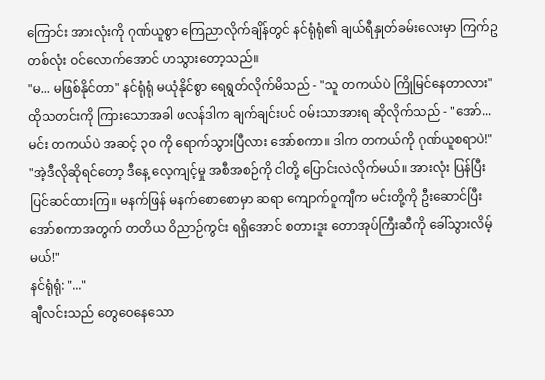ကြောင်း အားလုံးကို ဂုဏ်ယူစွာ ကြေညာလိုက်ချိန်တွင် နင်ရုံရုံ၏ ချယ်ရီနှုတ်ခမ်းလေးမှာ ကြက်ဥတစ်လုံး ဝင်လောက်အောင် ဟသွားတော့သည်။
"မ... မဖြစ်နိုင်တာ" နင်ရုံရုံ မယုံနိုင်စွာ ရေရွတ်လိုက်မိသည် - "သူ တကယ်ပဲ ကြိုမြင်နေတာလား"
ထိုသတင်းကို ကြားသောအခါ ဖလန်ဒါက ချက်ချင်းပင် ဝမ်းသာအားရ ဆိုလိုက်သည် - "အော်... မင်း တကယ်ပဲ အဆင့် ၃၀ ကို ရောက်သွားပြီလား အော်စကာ။ ဒါက တကယ်ကို ဂုဏ်ယူစရာပဲ!"
"အဲ့ဒီလိုဆိုရင်တော့ ဒီနေ့ လေ့ကျင့်မှု အစီအစဉ်ကို ငါတို့ ပြောင်းလဲလိုက်မယ်။ အားလုံး ပြန်ပြီး ပြင်ဆင်ထားကြ။ မနက်ဖြန် မနက်စောစောမှာ ဆရာ ကျောက်ဝူကျီက မင်းတို့ကို ဦးဆောင်ပြီး အော်စကာအတွက် တတိယ ဝိညာဉ်ကွင်း ရရှိအောင် စတားဒူး တောအုပ်ကြီးဆီကို ခေါ်သွားလိမ့်မယ်!"
နင်ရုံရုံ: "..."
ချီလင်းသည် တွေဝေနေသော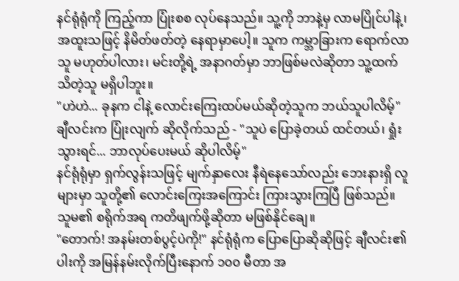နင်ရုံရုံကို ကြည့်ကာ ပြုံးစစ လုပ်နေသည်။ သူ့ကို ဘာနဲ့မှ လာမပြိုင်ပါနဲ့၊ အထူးသဖြင့် နိမိတ်ဖတ်တဲ့ နေရာမှာပေါ့။ သူက ကမ္ဘာခြားက ရောက်လာသူ မဟုတ်ပါလား၊ မင်းတို့ရဲ့ အနာဂတ်မှာ ဘာဖြစ်မလဲဆိုတာ သူ့ထက် သိတဲ့သူ မရှိပါဘူး။
"ဟဲဟဲ... ခုနက ငါနဲ့ လောင်းကြေးထပ်မယ်ဆိုတဲ့သူက ဘယ်သူပါလိမ့်" ချီလင်းက ပြုံးလျက် ဆိုလိုက်သည် - "သူပဲ ပြောခဲ့တယ် ထင်တယ်၊ ရှုံးသွားရင်... ဘာလုပ်ပေးမယ် ဆိုပါလိမ့်"
နင်ရုံရုံမှာ ရှက်လွန်းသဖြင့် မျက်နှာလေး နီရဲနေသော်လည်း ဘေးနားရှိ လူများမှာ သူတို့၏ လောင်းကြေးအကြောင်း ကြားသွားကြပြီ ဖြစ်သည်။ သူမ၏ စရိုက်အရ ကတိဖျက်ဖို့ဆိုတာ မဖြစ်နိုင်ချေ။
"တောက်! အနမ်းတစ်ပွင့်ပဲကို!" နင်ရုံရုံက ပြောပြောဆိုဆိုဖြင့် ချီလင်း၏ ပါးကို အမြန်နမ်းလိုက်ပြီးနောက် ၁၀၀ မီတာ အ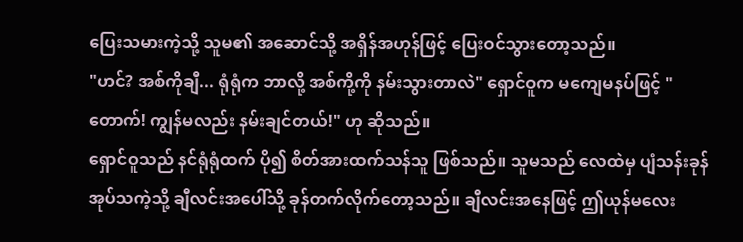ပြေးသမားကဲ့သို့ သူမ၏ အဆောင်သို့ အရှိန်အဟုန်ဖြင့် ပြေးဝင်သွားတော့သည်။
"ဟင်? အစ်ကိုချီ... ရုံရုံက ဘာလို့ အစ်ကို့ကို နမ်းသွားတာလဲ" ရှောင်ဝူက မကျေမနပ်ဖြင့် "တောက်! ကျွန်မလည်း နမ်းချင်တယ်!" ဟု ဆိုသည်။
ရှောင်ဝူသည် နင်ရုံရုံထက် ပို၍ စိတ်အားထက်သန်သူ ဖြစ်သည်။ သူမသည် လေထဲမှ ပျံသန်းခုန်အုပ်သကဲ့သို့ ချီလင်းအပေါ်သို့ ခုန်တက်လိုက်တော့သည်။ ချီလင်းအနေဖြင့် ဤယုန်မလေး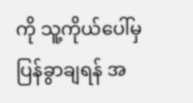ကို သူ့ကိုယ်ပေါ်မှ ပြန်ခွာချရန် အ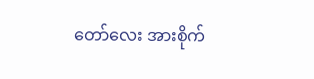တော်လေး အားစိုက်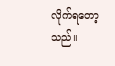လိုက်ရတော့သည်။